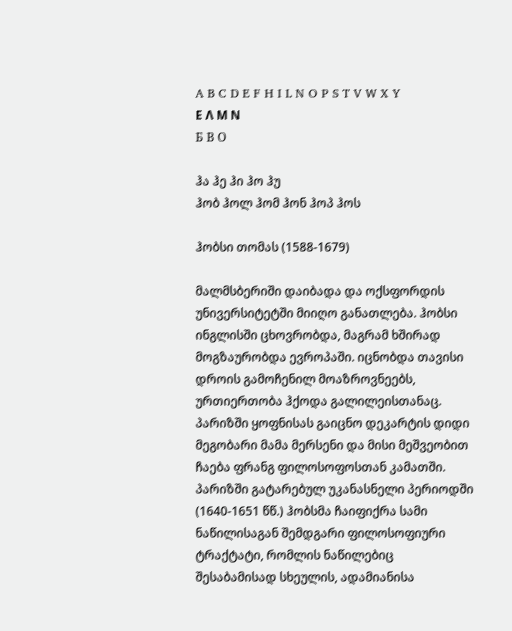A B C D E F H I L N O P S T V W X Y
Ε Λ Μ Ν
Б В О

ჰა ჰე ჰი ჰო ჰუ
ჰობ ჰოლ ჰომ ჰონ ჰოპ ჰოს

ჰობსი თომას (1588-1679)

მალმსბერიში დაიბადა და ოქსფორდის უნივერსიტეტში მიიღო განათლება. ჰობსი ინგლისში ცხოვრობდა, მაგრამ ხშირად მოგზაურობდა ევროპაში. იცნობდა თავისი დროის გამოჩენილ მოაზროვნეებს, ურთიერთობა ჰქოდა გალილეისთანაც. პარიზში ყოფნისას გაიცნო დეკარტის დიდი მეგობარი მამა მერსენი და მისი მეშვეობით ჩაება ფრანგ ფილოსოფოსთან კამათში. პარიზში გატარებულ უკანასნელი პერიოდში (1640-1651 წწ.) ჰობსმა ჩაიფიქრა სამი ნაწილისაგან შემდგარი ფილოსოფიური ტრაქტატი, რომლის ნაწილებიც შესაბამისად სხეულის, ადამიანისა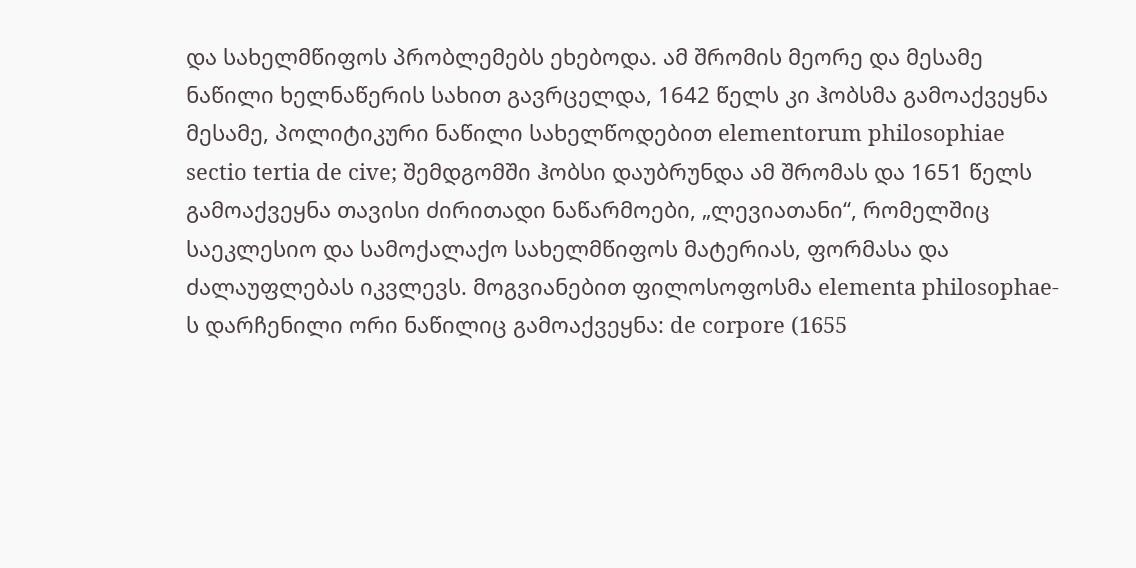და სახელმწიფოს პრობლემებს ეხებოდა. ამ შრომის მეორე და მესამე ნაწილი ხელნაწერის სახით გავრცელდა, 1642 წელს კი ჰობსმა გამოაქვეყნა მესამე, პოლიტიკური ნაწილი სახელწოდებით elementorum philosophiae sectio tertia de cive; შემდგომში ჰობსი დაუბრუნდა ამ შრომას და 1651 წელს გამოაქვეყნა თავისი ძირითადი ნაწარმოები, „ლევიათანი“, რომელშიც საეკლესიო და სამოქალაქო სახელმწიფოს მატერიას, ფორმასა და ძალაუფლებას იკვლევს. მოგვიანებით ფილოსოფოსმა elementa philosophae-ს დარჩენილი ორი ნაწილიც გამოაქვეყნა: de corpore (1655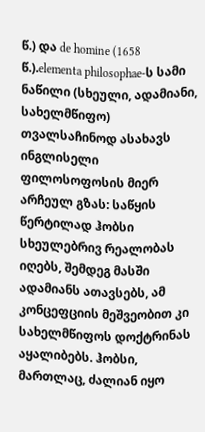წ.) და de homine (1658 წ.).elementa philosophae-ს სამი ნაწილი (სხეული, ადამიანი, სახელმწიფო) თვალსაჩინოდ ასახავს ინგლისელი ფილოსოფოსის მიერ არჩეულ გზას: საწყის წერტილად ჰობსი სხეულებრივ რეალობას იღებს, შემდეგ მასში ადამიანს ათავსებს, ამ კონცეფციის მეშვეობით კი სახელმწიფოს დოქტრინას აყალიბებს. ჰობსი, მართლაც, ძალიან იყო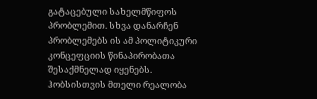გატაცებული სახელმწიფოს პრობლემით. სხვა დანარჩენ პრობლემებს ის ამ პოლიტიკური კონცეფციის წინაპირობათა შესაქმნელად იყენებს. ჰობსისთვის მთელი რეალობა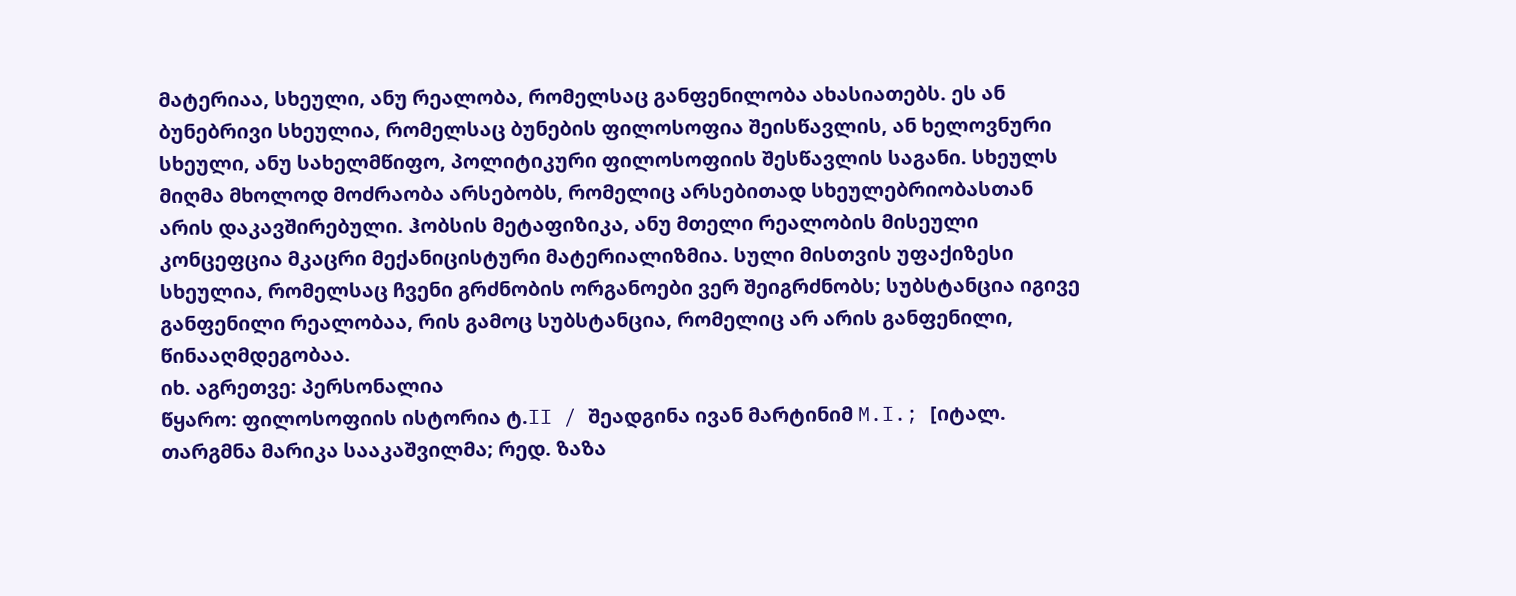მატერიაა, სხეული, ანუ რეალობა, რომელსაც განფენილობა ახასიათებს. ეს ან ბუნებრივი სხეულია, რომელსაც ბუნების ფილოსოფია შეისწავლის, ან ხელოვნური სხეული, ანუ სახელმწიფო, პოლიტიკური ფილოსოფიის შესწავლის საგანი. სხეულს მიღმა მხოლოდ მოძრაობა არსებობს, რომელიც არსებითად სხეულებრიობასთან არის დაკავშირებული. ჰობსის მეტაფიზიკა, ანუ მთელი რეალობის მისეული კონცეფცია მკაცრი მექანიცისტური მატერიალიზმია. სული მისთვის უფაქიზესი სხეულია, რომელსაც ჩვენი გრძნობის ორგანოები ვერ შეიგრძნობს; სუბსტანცია იგივე განფენილი რეალობაა, რის გამოც სუბსტანცია, რომელიც არ არის განფენილი, წინააღმდეგობაა.
იხ. აგრეთვე: პერსონალია
წყარო: ფილოსოფიის ისტორია ტ.II / შეადგინა ივან მარტინიმ M.I.; [იტალ. თარგმნა მარიკა სააკაშვილმა; რედ. ზაზა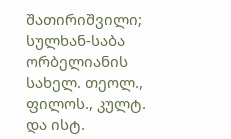შათირიშვილი; სულხან-საბა ორბელიანის სახელ. თეოლ., ფილოს., კულტ. და ისტ.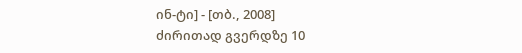ინ-ტი] - [თბ., 2008]
ძირითად გვერდზე 10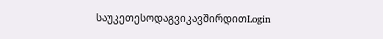საუკეთესოდაგვიკავშირდითLogin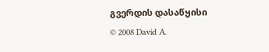გვერდის დასაწყისი
© 2008 David A.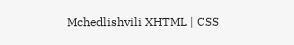Mchedlishvili XHTML | CSS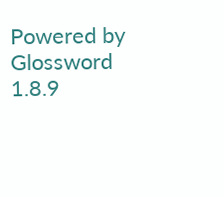Powered by Glossword 1.8.9